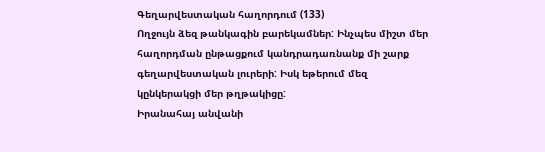Գեղարվեստական հաղորդում (133)
Ողջույն ձեզ թանկագին բարեկամներ: Ինչպես միշտ մեր հաղորդման ընթացքում կանդրադառնանք մի շարք գեղարվեստական լուրերի: Իսկ եթերում մեզ կընկերակցի մեր թղթակիցը:
Իրանահայ անվանի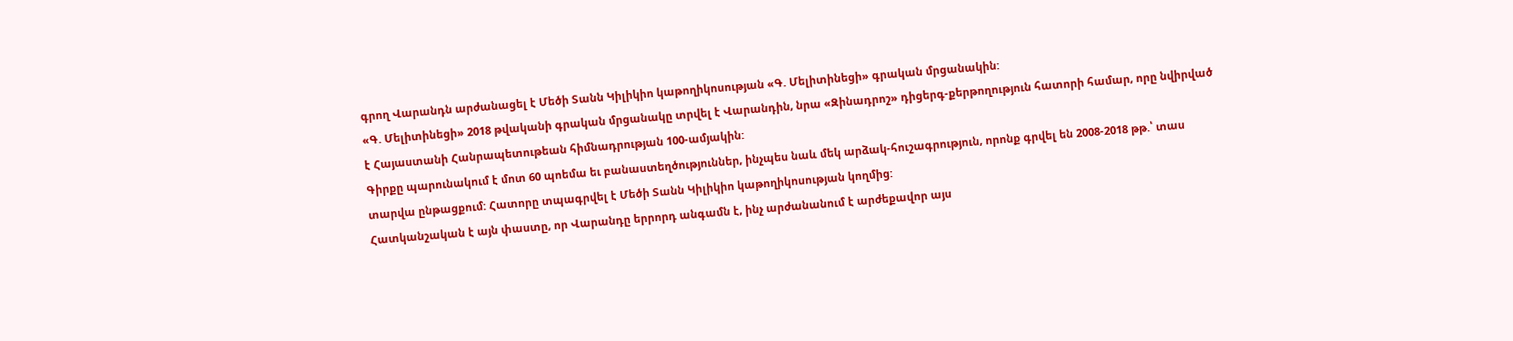գրող Վարանդն արժանացել է Մեծի Տանն Կիլիկիո կաթողիկոսության «Գ. Մելիտինեցի» գրական մրցանակին:
«Գ. Մելիտինեցի» 2018 թվականի գրական մրցանակը տրվել է Վարանդին, նրա «Զինադրոշ» դիցերգ-քերթողություն հատորի համար, որը նվիրված է Հայաստանի Հանրապետութեան հիմնադրության 100-ամյակին:
Գիրքը պարունակում է մոտ 60 պոեմա եւ բանաստեղծություններ, ինչպես նաև մեկ արձակ-հուշագրություն, որոնք գրվել են 2008-2018 թթ.՝ տաս տարվա ընթացքում: Հատորը տպագրվել է Մեծի Տանն Կիլիկիո կաթողիկոսության կողմից:
Հատկանշական է այն փաստը, որ Վարանդը երրորդ անգամն է, ինչ արժանանում է արժեքավոր այս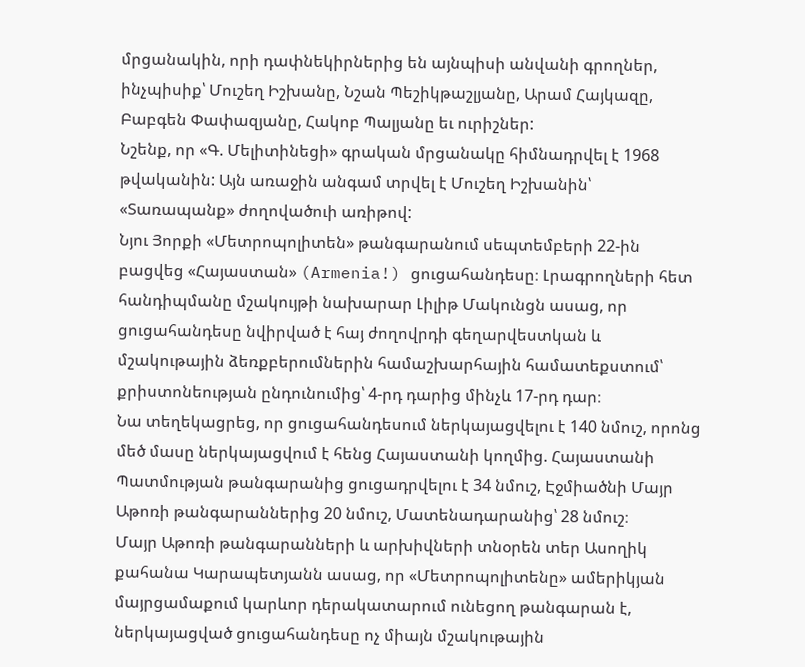մրցանակին, որի դափնեկիրներից են այնպիսի անվանի գրողներ, ինչպիսիք՝ Մուշեղ Իշխանը, Նշան Պեշիկթաշլյանը, Արամ Հայկազը, Բաբգեն Փափազյանը, Հակոբ Պալյանը եւ ուրիշներ:
Նշենք, որ «Գ. Մելիտինեցի» գրական մրցանակը հիմնադրվել է 1968 թվականին: Այն առաջին անգամ տրվել է Մուշեղ Իշխանին՝ «Տառապանք» ժողովածուի առիթով:
Նյու Յորքի «Մետրոպոլիտեն» թանգարանում սեպտեմբերի 22-ին բացվեց «Հայաստան» (Armenia!) ցուցահանդեսը։ Լրագրողների հետ հանդիպմանը մշակույթի նախարար Լիլիթ Մակունցն ասաց, որ ցուցահանդեսը նվիրված է հայ ժողովրդի գեղարվեստկան և մշակութային ձեռքբերումներին համաշխարհային համատեքստում՝ քրիստոնեության ընդունումից՝ 4-րդ դարից մինչև 17-րդ դար։
Նա տեղեկացրեց, որ ցուցահանդեսում ներկայացվելու է 140 նմուշ, որոնց մեծ մասը ներկայացվում է հենց Հայաստանի կողմից. Հայաստանի Պատմության թանգարանից ցուցադրվելու է 34 նմուշ, Էջմիածնի Մայր Աթոռի թանգարաններից 20 նմուշ, Մատենադարանից՝ 28 նմուշ։
Մայր Աթոռի թանգարանների և արխիվների տնօրեն տեր Ասողիկ քահանա Կարապետյանն ասաց, որ «Մետրոպոլիտենը» ամերիկյան մայրցամաքում կարևոր դերակատարում ունեցող թանգարան է, ներկայացված ցուցահանդեսը ոչ միայն մշակութային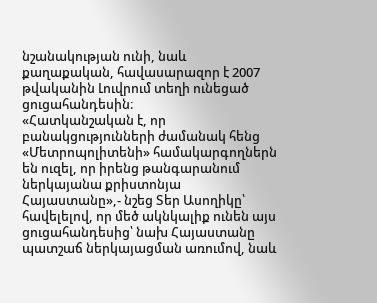նշանակության ունի, նաև քաղաքական, հավասարազոր է 2007 թվականին Լուվրում տեղի ունեցած ցուցահանդեսին։
«Հատկանշական է, որ բանակցությունների ժամանակ հենց «Մետրոպոլիտենի» համակարգողներն են ուզել, որ իրենց թանգարանում ներկայանա քրիստոնյա Հայաստանը»,- նշեց Տեր Ասողիկը՝ հավելելով, որ մեծ ակնկալիք ունեն այս ցուցահանդեսից՝ նախ Հայաստանը պատշաճ ներկայացման առումով, նաև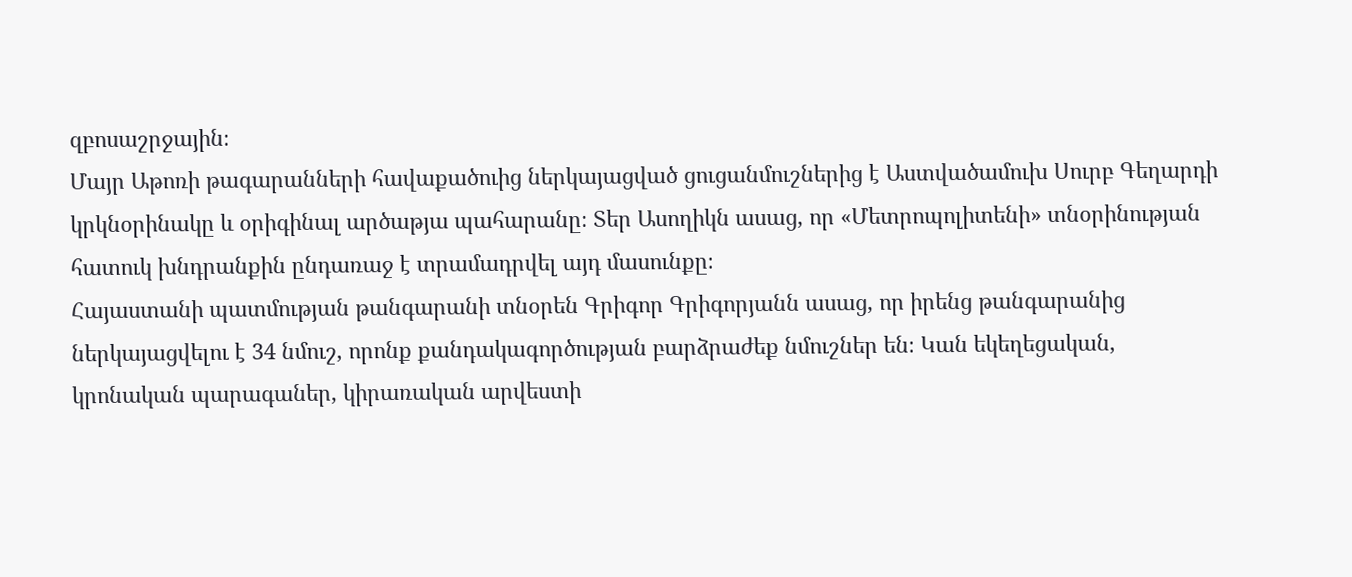զբոսաշրջային։
Մայր Աթոռի թագարանների հավաքածուից ներկայացված ցուցանմուշներից է Աստվածամուխ Սուրբ Գեղարդի կրկնօրինակը և օրիգինալ արծաթյա պահարանը։ Տեր Ասողիկն ասաց, որ «Մետրոպոլիտենի» տնօրինության հատուկ խնդրանքին ընդառաջ է տրամադրվել այդ մասունքը։
Հայաստանի պատմության թանգարանի տնօրեն Գրիգոր Գրիգորյանն ասաց, որ իրենց թանգարանից ներկայացվելու է 34 նմուշ, որոնք քանդակագործության բարձրաժեք նմուշներ են։ Կան եկեղեցական, կրոնական պարագաներ, կիրառական արվեստի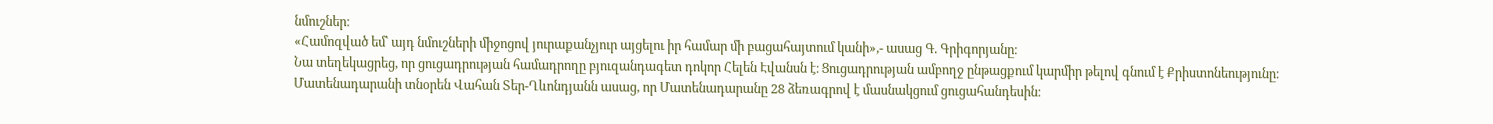նմուշներ։
«Համոզված եմ՝ այդ նմուշների միջոցով յուրաքանչյուր այցելու իր համար մի բացահայտում կանի»,- ասաց Գ. Գրիգորյանը։
Նա տեղեկացրեց, որ ցուցադրության համադրողը բյուզանդագետ դոկոր Հելեն Էվանսն է։ Ցուցադրության ամբողջ ընթացքում կարմիր թելով գնում է Քրիստոնեությունը։
Մատենադարանի տնօրեն Վահան Տեր-Ղևոնդյանն ասաց, որ Մատենադարանը 28 ձեռագրով է մասնակցում ցուցահանդեսին։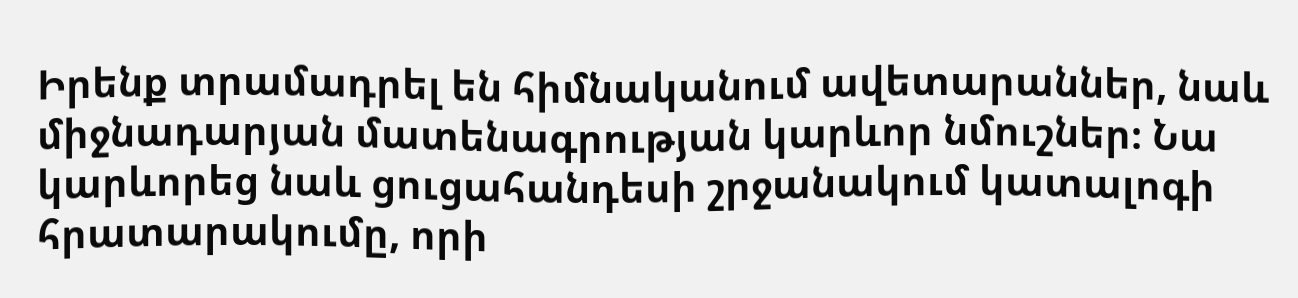Իրենք տրամադրել են հիմնականում ավետարաններ, նաև միջնադարյան մատենագրության կարևոր նմուշներ։ Նա կարևորեց նաև ցուցահանդեսի շրջանակում կատալոգի հրատարակումը, որի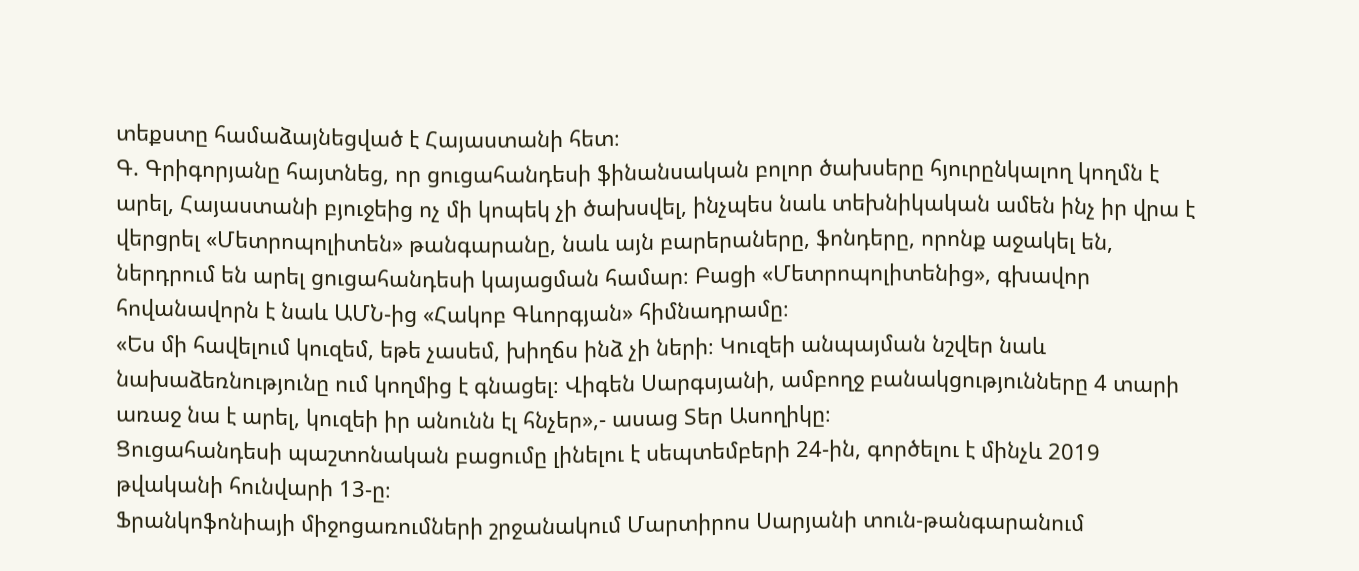տեքստը համաձայնեցված է Հայաստանի հետ։
Գ. Գրիգորյանը հայտնեց, որ ցուցահանդեսի ֆինանսական բոլոր ծախսերը հյուրընկալող կողմն է արել, Հայաստանի բյուջեից ոչ մի կոպեկ չի ծախսվել, ինչպես նաև տեխնիկական ամեն ինչ իր վրա է վերցրել «Մետրոպոլիտեն» թանգարանը, նաև այն բարերաները, ֆոնդերը, որոնք աջակել են, ներդրում են արել ցուցահանդեսի կայացման համար։ Բացի «Մետրոպոլիտենից», գխավոր հովանավորն է նաև ԱՄՆ-ից «Հակոբ Գևորգյան» հիմնադրամը։
«Ես մի հավելում կուզեմ, եթե չասեմ, խիղճս ինձ չի ների։ Կուզեի անպայման նշվեր նաև նախաձեռնությունը ում կողմից է գնացել։ Վիգեն Սարգսյանի, ամբողջ բանակցությունները 4 տարի առաջ նա է արել, կուզեի իր անունն էլ հնչեր»,- ասաց Տեր Ասողիկը։
Ցուցահանդեսի պաշտոնական բացումը լինելու է սեպտեմբերի 24-ին, գործելու է մինչև 2019 թվականի հունվարի 13-ը։
Ֆրանկոֆոնիայի միջոցառումների շրջանակում Մարտիրոս Սարյանի տուն-թանգարանում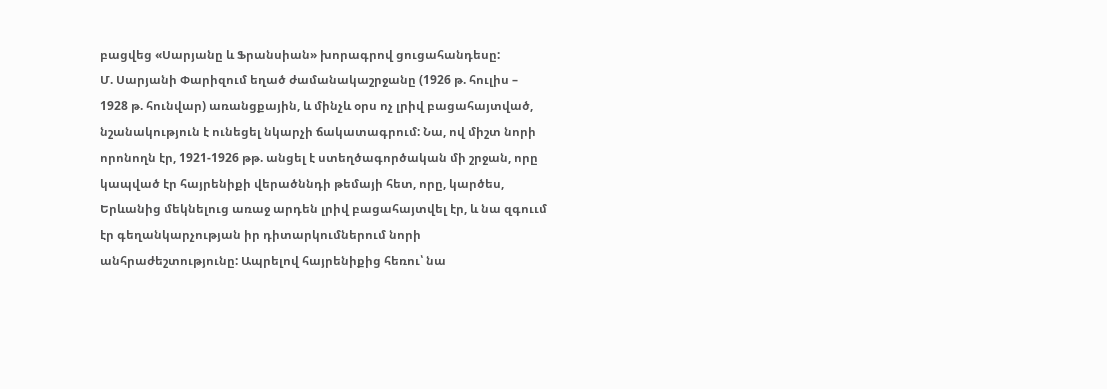բացվեց «Սարյանը և Ֆրանսիան» խորագրով ցուցահանդեսը:
Մ. Սարյանի Փարիզում եղած ժամանակաշրջանը (1926 թ. հուլիս – 1928 թ. հունվար) առանցքային, և մինչև օրս ոչ լրիվ բացահայտված, նշանակություն է ունեցել նկարչի ճակատագրում: Նա, ով միշտ նորի որոնողն էր, 1921-1926 թթ. անցել է ստեղծագործական մի շրջան, որը կապված էր հայրենիքի վերածննդի թեմայի հետ, որը, կարծես, Երևանից մեկնելուց առաջ արդեն լրիվ բացահայտվել էր, և նա զգոււմ էր գեղանկարչության իր դիտարկումներում նորի անհրաժեշտությունը: Ապրելով հայրենիքից հեռու՝ նա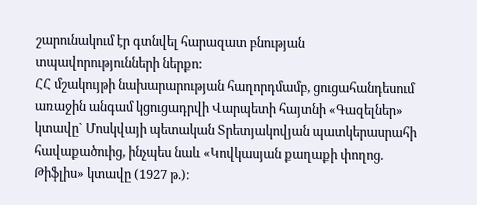շարունակում էր գտնվել հարազատ բնության տպավորությունների ներքո:
ՀՀ մշակույթի նախարարության հաղորդմամբ, ցուցահանդեսում առաջին անգամ կցուցադրվի Վարպետի հայտնի «Գազելներ» կտավը` Մոսկվայի պետական Տրետյակովյան պատկերասրահի հավաքածուից, ինչպես նաև «Կովկասյան քաղաքի փողոց. Թիֆլիս» կտավը (1927 թ.)։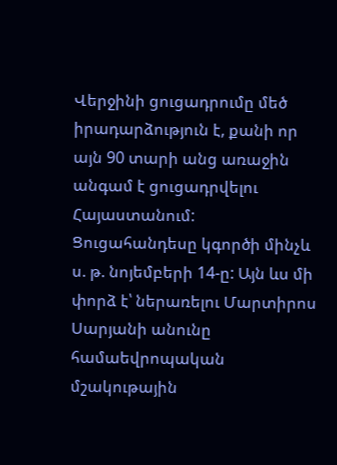Վերջինի ցուցադրումը մեծ իրադարձություն է, քանի որ այն 90 տարի անց առաջին անգամ է ցուցադրվելու Հայաստանում:
Ցուցահանդեսը կգործի մինչև ս. թ. նոյեմբերի 14-ը: Այն ևս մի փորձ է՝ ներառելու Մարտիրոս Սարյանի անունը համաեվրոպական մշակութային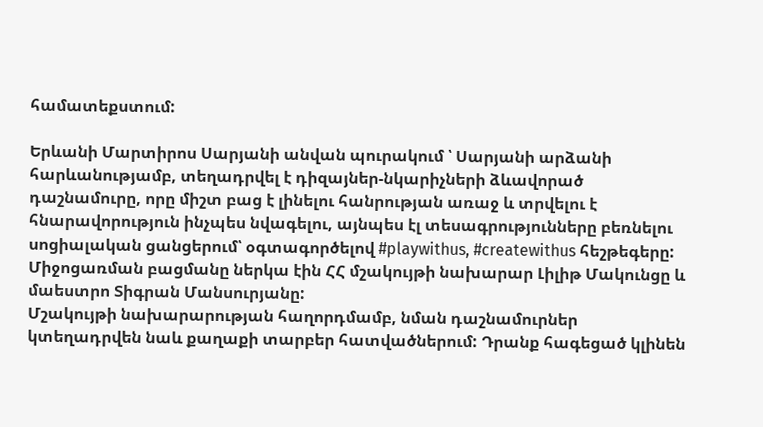համատեքստում:

Երևանի Մարտիրոս Սարյանի անվան պուրակում ՝ Սարյանի արձանի հարևանությամբ, տեղադրվել է դիզայներ-նկարիչների ձևավորած դաշնամուրը, որը միշտ բաց է լինելու հանրության առաջ և տրվելու է հնարավորություն ինչպես նվագելու, այնպես էլ տեսագրությունները բեռնելու սոցիալական ցանցերում՝ օգտագործելով #playwithus, #createwithus հեշթեգերը:
Միջոցառման բացմանը ներկա էին ՀՀ մշակույթի նախարար Լիլիթ Մակունցը և մաեստրո Տիգրան Մանսուրյանը:
Մշակույթի նախարարության հաղորդմամբ, նման դաշնամուրներ կտեղադրվեն նաև քաղաքի տարբեր հատվածներում: Դրանք հագեցած կլինեն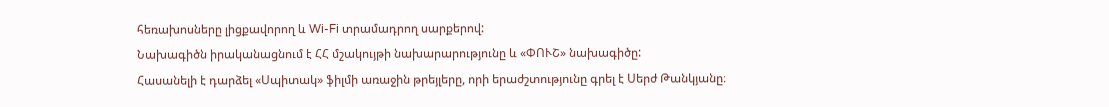հեռախոսները լիցքավորող և Wi-Fi տրամադրող սարքերով:
Նախագիծն իրականացնում է ՀՀ մշակույթի նախարարությունը և «ՓՈՒՇ» նախագիծը:
Հասանելի է դարձել «Սպիտակ» ֆիլմի առաջին թրեյլերը, որի երաժշտությունը գրել է Սերժ Թանկյանը։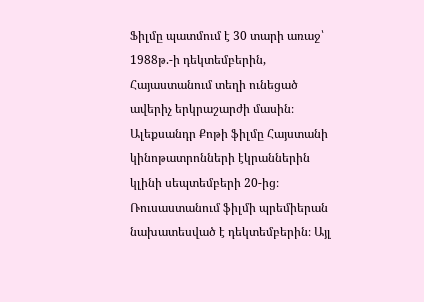Ֆիլմը պատմում է 30 տարի առաջ՝ 1988թ.-ի դեկտեմբերին, Հայաստանում տեղի ունեցած ավերիչ երկրաշարժի մասին։
Ալեքսանդր Քոթի ֆիլմը Հայստանի կինոթատրոնների էկրաններին կլինի սեպտեմբերի 20-ից։ Ռուսաստանում ֆիլմի պրեմիերան նախատեսված է դեկտեմբերին։ Այլ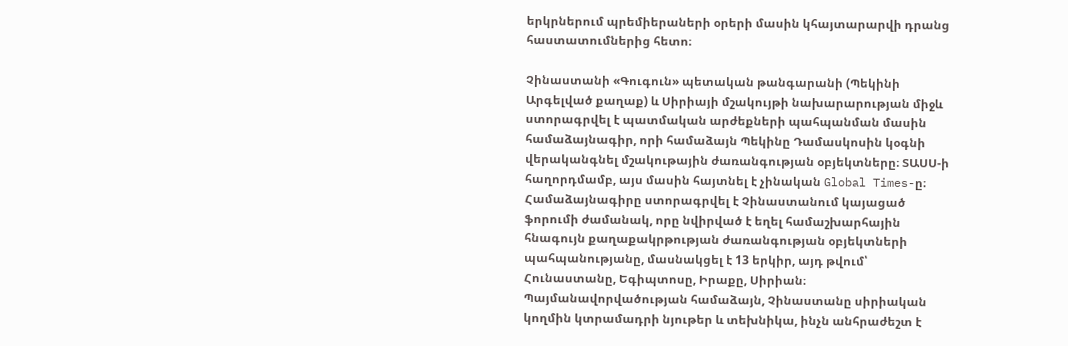երկրներում պրեմիերաների օրերի մասին կհայտարարվի դրանց հաստատումներից հետո։

Չինաստանի «Գուգուն» պետական թանգարանի (Պեկինի Արգելված քաղաք) և Սիրիայի մշակույթի նախարարության միջև ստորագրվել է պատմական արժեքների պահպանման մասին համաձայնագիր, որի համաձայն Պեկինը Դամասկոսին կօգնի վերականգնել մշակութային ժառանգության օբյեկտները։ ՏԱՍՍ-ի հաղորդմամբ, այս մասին հայտնել է չինական Global Times-ը։
Համաձայնագիրը ստորագրվել է Չինաստանում կայացած ֆորումի ժամանակ, որը նվիրված է եղել համաշխարհային հնագույն քաղաքակրթության ժառանգության օբյեկտների պահպանությանը, մասնակցել է 13 երկիր, այդ թվում՝ Հունաստանը, Եգիպտոսը, Իրաքը, Սիրիան։
Պայմանավորվածության համաձայն, Չինաստանը սիրիական կողմին կտրամադրի նյութեր և տեխնիկա, ինչն անհրաժեշտ է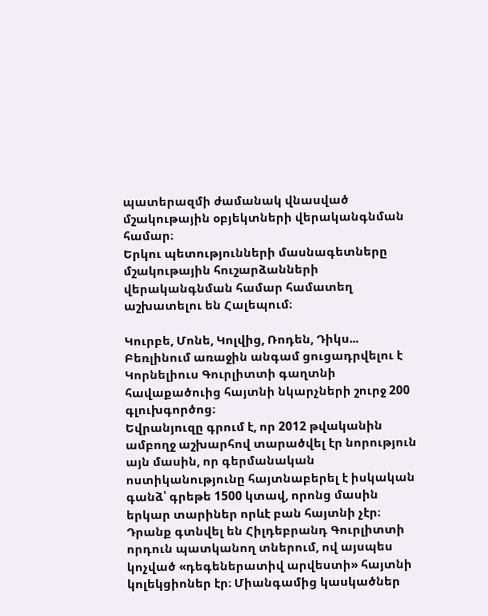պատերազմի ժամանակ վնասված մշակութային օբյեկտների վերականգնման համար։
Երկու պետությունների մասնագետները մշակութային հուշարձանների վերականգնման համար համատեղ աշխատելու են Հալեպում։

Կուրբե, Մոնե, Կոլվից, Ռոդեն, Դիկս... Բեռլինում առաջին անգամ ցուցադրվելու է Կորնելիուս Գուրլիտտի գաղտնի հավաքածուից հայտնի նկարչների շուրջ 200 գլուխգործոց։
Եվրանյուզը գրում է, որ 2012 թվականին ամբողջ աշխարհով տարածվել էր նորություն այն մասին, որ գերմանական ոստիկանությունը հայտնաբերել է իսկական գանձ՝ գրեթե 1500 կտավ, որոնց մասին երկար տարիներ որևէ բան հայտնի չէր։ Դրանք գտնվել են Հիլդեբրանդ Գուրլիտտի որդուն պատկանող տներում, ով այսպես կոչված «դեգեներատիվ արվեստի» հայտնի կոլեկցիոներ էր։ Միանգամից կասկածներ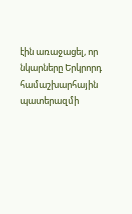էին առաջացել, որ նկարները Երկրորդ համաշխարհային պատերազմի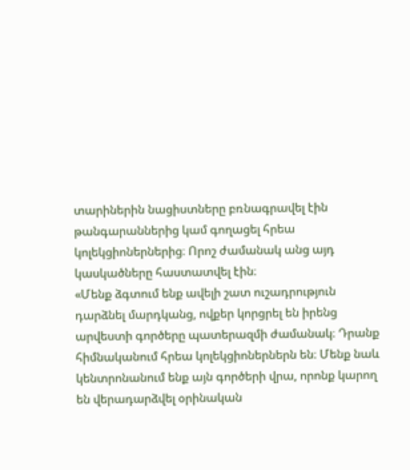տարիներին նացիստները բռնագրավել էին թանգարաններից կամ գողացել հրեա կոլեկցիոներներից։ Որոշ ժամանակ անց այդ կասկածները հաստատվել էին։
«Մենք ձգտում ենք ավելի շատ ուշադրություն դարձնել մարդկանց, ովքեր կորցրել են իրենց արվեստի գործերը պատերազմի ժամանակ։ Դրանք հիմնականում հրեա կոլեկցիոներներն են։ Մենք նաև կենտրոնանում ենք այն գործերի վրա, որոնք կարող են վերադարձվել օրինական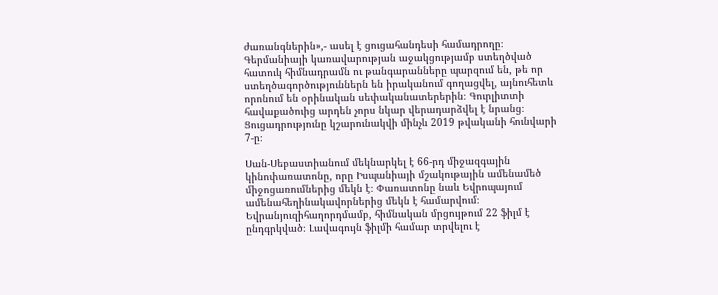ժառանգներին»,- ասել է ցուցահանդեսի համադրողը։
Գերմանիայի կառավարության աջակցությամբ ստեղծված հատուկ հիմնադրամն ու թանգարանները պարզում են, թե որ ստեղծագործություններն են իրականում գողացվել, այնուհետև որոնում են օրինական սեփականատերերին։ Գուրլիտտի հավաքածուից արդեն չորս նկար վերադարձվել է նրանց։
Ցուցադրությունը կշարունակվի մինչև 2019 թվականի հունվարի 7-ը։

Սան-Սեբաստիանում մեկնարկել է 66-րդ միջազգային կինոփառատոնը, որը Իսպանիայի մշակութային ամենամեծ միջոցառումներից մեկն է։ Փառատոնը նաև Եվրոպայում ամենահեղինակավորներից մեկն է համարվում։ Եվրանյուզիհաղորդմամբ, հիմնական մրցույթում 22 ֆիլմ է ընդգրկված։ Լավագույն ֆիլմի համար տրվելու է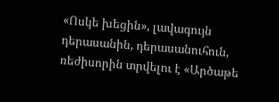«Ոսկե խեցին», լավագույն դերասանին, դերասանուհուն, ռեժիսորին տրվելու է «Արծաթե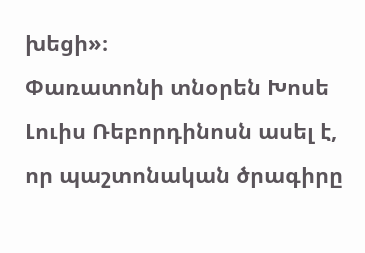խեցի»։
Փառատոնի տնօրեն Խոսե Լուիս Ռեբորդինոսն ասել է, որ պաշտոնական ծրագիրը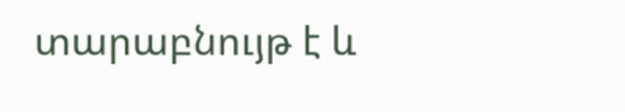տարաբնույթ է և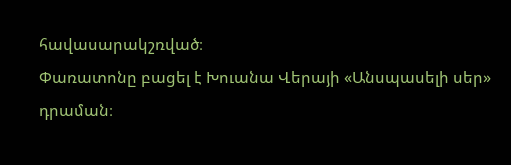հավասարակշռված։
Փառատոնը բացել է Խուանա Վերայի «Անսպասելի սեր» դրաման։